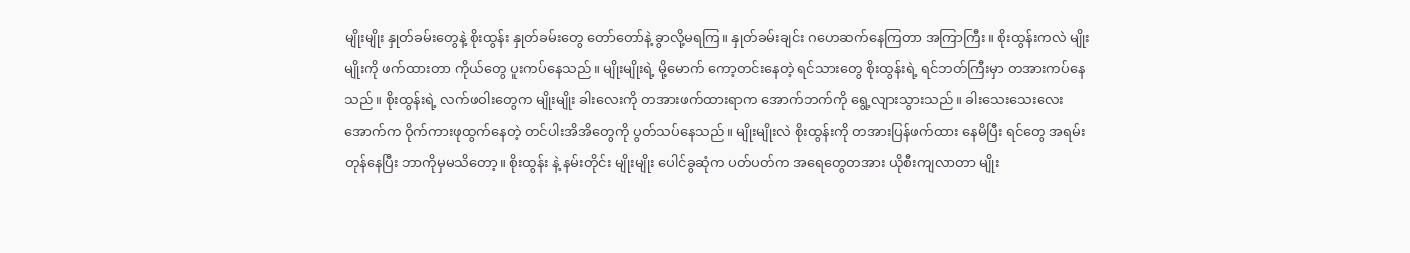မျိုးမျိုး နှုတ်ခမ်းတွေနဲ့ စိုးထွန်း နှုတ်ခမ်းတွေ တော်တော်နဲ့ ခွာလို့မရကြ။ နှုတ်ခမ်းချင်း ဂဟေဆက်နေကြတာ အကြာကြီး။ စိုးထွန်းကလဲ မျိုးမျိုးကို ဖက်ထားတာ ကိုယ်တွေ ပူးကပ်နေသည်။ မျိုးမျိုးရဲ့ မို့မောက် ကော့တင်းနေတဲ့ ရင်သားတွေ စိုးထွန်းရဲ့ ရင်ဘတ်ကြီးမှာ တအားကပ်နေသည်။ စိုးထွန်းရဲ့ လက်ဖဝါးတွေက မျိုးမျိုး ခါးလေးကို တအားဖက်ထားရာက အောက်ဘက်ကို ရွေ့လျားသွားသည်။ ခါးသေးသေးလေး အောက်က ဝိုက်ကားဖုထွက်နေတဲ့ တင်ပါးအိအိတွေကို ပွတ်သပ်နေသည်။ မျိုးမျိုးလဲ စိုးထွန်းကို တအားပြန်ဖက်ထား နေမိပြီး ရင်တွေ အရမ်းတုန်နေပြီး ဘာကိုမှမသိတော့။ စိုးထွန်း နဲ့ နမ်းတိုင်း မျိုးမျိုး ပေါင်ခွဆုံက ပတ်ပတ်က အရေတွေတအား ယိုစီးကျလာတာ မျိုး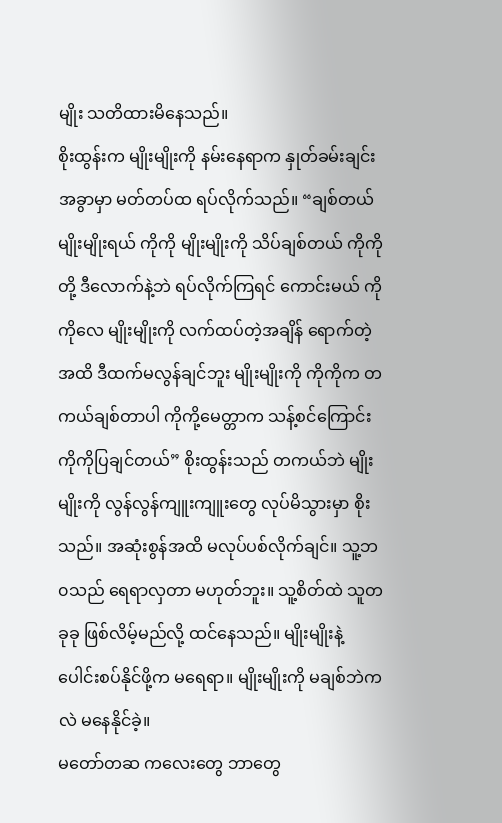မျိုး သတိထားမိနေသည်။
စိုးထွန်းက မျိုးမျိုးကို နမ်းနေရာက နှုတ်ခမ်းချင်း အခွာမှာ မတ်တပ်ထ ရပ်လိုက်သည်။ “ချစ်တယ် မျိုးမျိုးရယ် ကိုကို မျိုးမျိုးကို သိပ်ချစ်တယ် ကိုကိုတို့ ဒီလောက်နဲ့ဘဲ ရပ်လိုက်ကြရင် ကောင်းမယ် ကိုကိုလေ မျိုးမျိုးကို လက်ထပ်တဲ့အချိန် ရောက်တဲ့အထိ ဒီထက်မလွန်ချင်ဘူး မျိုးမျိုးကို ကိုကိုက တကယ်ချစ်တာပါ ကိုကို့မေတ္တာက သန့်စင်ကြောင်း ကိုကိုပြချင်တယ်” စိုးထွန်းသည် တကယ်ဘဲ မျိုးမျိုးကို လွန်လွန်ကျူးကျူးတွေ လုပ်မိသွားမှာ စိုးသည်။ အဆုံးစွန်အထိ မလုပ်ပစ်လိုက်ချင်။ သူ့ဘ၀သည် ရေရာလှတာ မဟုတ်ဘူး။ သူ့စိတ်ထဲ သူတခုခု ဖြစ်လိမ့်မည်လို့ ထင်နေသည်။ မျိုးမျိုးနဲ့ ပေါင်းစပ်နိုင်ဖို့က မရေရာ။ မျိုးမျိုးကို မချစ်ဘဲကလဲ မနေနိုင်ခဲ့။
မတော်တဆ ကလေးတွေ ဘာတွေ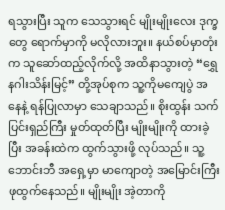ရသွားပြီး သူက သေသွားရင် မျိုးမျိုးလေး ဒုက္ခတွေ ရောက်မှာကို မလိုလားဘူး။ နယ်စပ်မှာတုံးက သူဆော်ထည့်လိုက်လို့ အထိနာသွားတဲ့ “ရွှေနဂါးသိန်းမြင့်” တို့အုပ်စုက သူ့ကိုမကျေပွဲ အနေနဲ့ ရန်ပြုလာမှာ သေချာသည်။ စိုးထွန်း သက်ပြင်းရှည်ကြီး မှုတ်ထုတ်ပြီး မျိုးမျိုးကို ထားခဲ့ပြီး အခန်းထဲက ထွက်သွားဖို့ လုပ်သည်။ သူ့ဘောင်းဘီ အရှေ့မှာ မာကျောတဲ့ အမြောင်းကြီး ဖုထွက်နေသည်။ မျိုးမျိုး အဲ့တာကို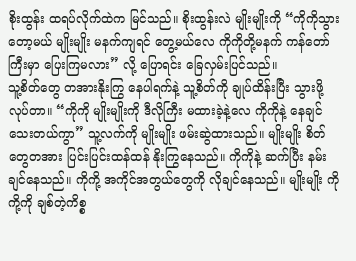စိုးထွန်း ထရပ်လိုက်ထဲက မြင်သည်။ စိုးထွန်းလဲ မျိုးမျိုးကို “ကိုကိုသွားတော့မယ် မျိုးမျိုး မနက်ကျရင် တွေ့မယ်လေ ကိုကိုတို့မနက် ကန်တော်ကြီးမှာ ပြေးကြမလား” လို့ ပြောရင်း ခြေလှမ်းပြင်သည်။
သူ့စိတ်တွေ တအားနိုးကြွ နေပါရက်နဲ့ သူ့စိတ်ကို ချုပ်ထိန်းပြီး သွားဖို့လုပ်တာ။ “ကိုကို မျိုးမျိုးကို ဒီလိုကြီး မထားခဲ့နဲ့လေ ကိုကိုနဲ့ နေချင်သေးတယ်ကွာ” သူ့လက်ကို မျိုးမျိုး ဖမ်းဆွဲထားသည်။ မျိုးမျိုး စိတ်တွေတအား ပြင်းပြင်းထန်ထန် နိုးကြွနေသည်။ ကိုကိုနဲ့ ဆက်ပြီး နမ်းချင်နေသည်။ ကိုကို့ အကိုင်အတွယ်တွေကို လိုချင်နေသည်။ မျိုးမျိုး ကိုကို့ကို ချစ်တဲ့ကိစ္စ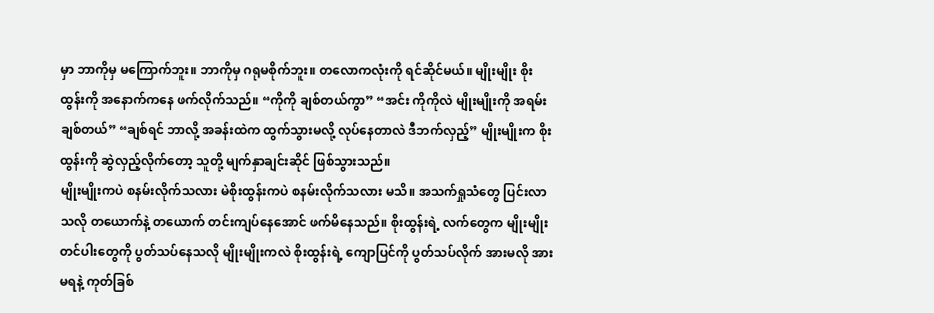မှာ ဘာကိုမှ မကြောက်ဘူး။ ဘာကိုမှ ဂရုမစိုက်ဘူး။ တလောကလုံးကို ရင်ဆိုင်မယ်။ မျိုးမျိုး စိုးထွန်းကို အနောက်ကနေ ဖက်လိုက်သည်။ “ကိုကို ချစ်တယ်ကွာ” “အင်း ကိုကိုလဲ မျိုးမျိုးကို အရမ်းချစ်တယ်” “ချစ်ရင် ဘာလို့ အခန်းထဲက ထွက်သွားမလို့ လုပ်နေတာလဲ ဒီဘက်လှည့်” မျိုးမျိုးက စိုးထွန်းကို ဆွဲလှည့်လိုက်တော့ သူတို့ မျက်နှာချင်းဆိုင် ဖြစ်သွားသည်။
မျိုးမျိုးကပဲ စနမ်းလိုက်သလား မဲစိုးထွန်းကပဲ စနမ်းလိုက်သလား မသိ။ အသက်ရှုသံတွေ ပြင်းလာသလို တယောက်နဲ့ တယောက် တင်းကျပ်နေအောင် ဖက်မိနေသည်။ စိုးထွန်းရဲ့ လက်တွေက မျိုးမျိုး တင်ပါးတွေကို ပွတ်သပ်နေသလို မျိုးမျိုးကလဲ စိုးထွန်းရဲ့ ကျောပြင်ကို ပွတ်သပ်လိုက် အားမလို အားမရနဲ့ ကုတ်ခြစ်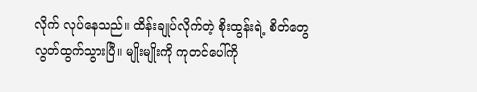လိုက် လုပ်နေသည်။ ထိန်းချုပ်လိုက်တဲ့ စိုးထွန်းရဲ့ စိတ်တွေ လွတ်ထွက်သွားပြီ။ မျိုးမျိုးကို ကုတင်ပေါ်ကို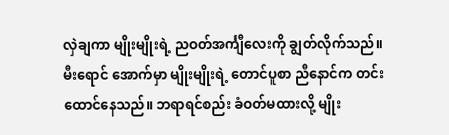လှဲချကာ မျိုးမျိုးရဲ့ ညဝတ်အင်္ကျီလေးကို ချွတ်လိုက်သည်။ မီးရောင် အောက်မှာ မျိုးမျိုးရဲ့ တောင်ပူစာ ညီနောင်က တင်းထောင်နေသည်။ ဘရာရင်စည်း ခံဝတ်မထားလို့ မျိုး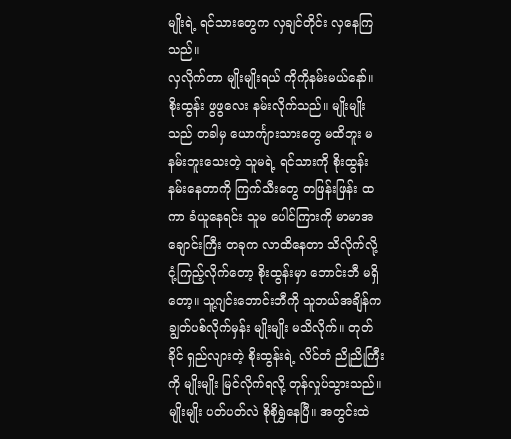မျိုးရဲ့ ရင်သားတွေက လှချင်တိုင်း လှနေကြသည်။
လှလိုက်တာ မျိုးမျိုးရယ် ကိုကိုနမ်းမယ်နော်။ စိုးထွန်း ဖွဖွလေး နမ်းလိုက်သည်။ မျိုးမျိုးသည် တခါမှ ယောင်္ကျားသားတွေ မထိဘူး မနမ်းဘူးသေးတဲ့ သူမရဲ့ ရင်သားကို စိုးထွန်း နမ်းနေတာကို ကြက်သီးတွေ တဖြန်းဖြန်း ထကာ ခံယူနေရင်း သူမ ပေါင်ကြားကို မာမာအချောင်းကြီး တခုက လာထိနေတာ သိလိုက်လို့ ငုံ့ကြည့်လိုက်တော့ စိုးထွန်းမှာ ဘောင်းဘီ မရှိတော့။ သူ့ဂျင်းဘောင်းဘီကို သူဘယ်အချိန်က ချွတ်ပစ်လိုက်မှန်း မျိုးမျိုး မသိလိုက်။ တုတ်ခိုင် ရှည်လျားတဲ့ စိုးထွန်းရဲ့ လိင်တံ ညိုညိုကြီးကို မျိုးမျိုး မြင်လိုက်ရလို့ တုန်လှုပ်သွားသည်။ မျိုးမျိုး ပတ်ပတ်လဲ စိုစိုရွှဲနေပြီ။ အတွင်းထဲ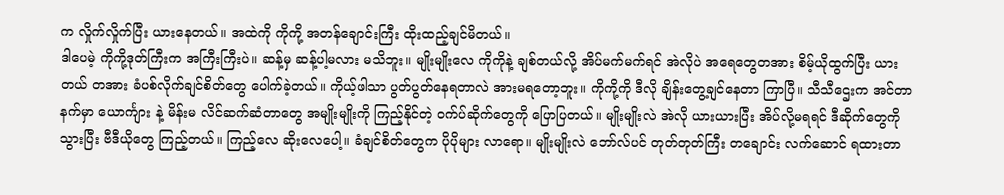က လှိုက်လှိုက်ပြီး ယားနေတယ်။ အထဲကို ကိုကို့ အတန်ချောင်းကြီး ထိုးထည့်ချင်မိတယ်။
ဒါပေမဲ့ ကိုကို့ဒုတ်ကြီးက အကြီးကြီးပဲ။ ဆန့်မှ ဆန့်ပါ့မလား မသိဘူး။ မျိုးမျိုးလေ ကိုကိုနဲ့ ချစ်တယ်လို့ အိပ်မက်မက်ရင် အဲလိုပဲ အရေတွေတအား စိမ့်ယိုထွက်ပြီး ယားတယ် တအား ခံပစ်လိုက်ချင်စိတ်တွေ ပေါက်ခဲ့တယ်။ ကိုယ့်ဖါသာ ပွတ်ပွတ်နေရတာလဲ အားမရတော့ဘူး။ ကိုကို့ကို ဒီလို ချိန်းတွေ့ချင်နေတာ ကြာပြီ။ သီသီဌေးက အင်တာနက်မှာ ယောင်္ကျား နဲ့ မိန်းမ လိင်ဆက်ဆံတာတွေ အမျိုးမျိုးကို ကြည့်နိုင်တဲ့ ဝက်ပ်ဆိုက်တွေကို ပြောပြတယ်။ မျိုးမျိုးလဲ အဲလို ယားယားပြီး အိပ်လို့မရရင် ဒီဆိုက်တွေကို သွားပြီး ဗီဒီယိုတွေ ကြည့်တယ်။ ကြည့်လေ ဆိုးလေပေါ့။ ခံချင်စိတ်တွေက ပိုပိုများ လာရော။ မျိုးမျိုးလဲ ဘော်လ်ပင် တုတ်တုတ်ကြီး တချောင်း လက်ဆောင် ရထားတာ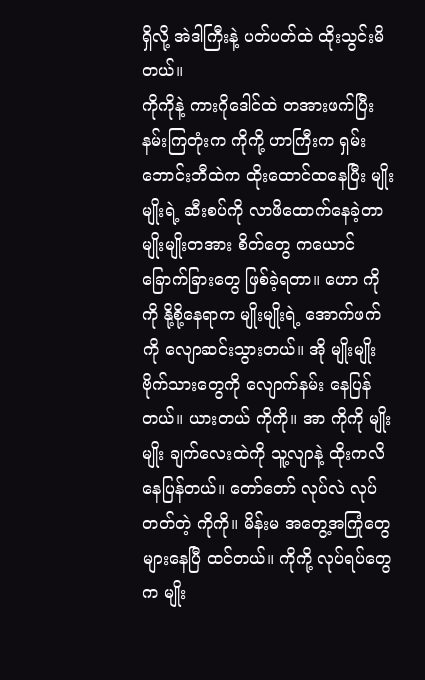ရှိလို့ အဲဒါကြီးနဲ့ ပတ်ပတ်ထဲ ထိုးသွင်းမိတယ်။
ကိုကိုနဲ့ ကားဂိုဒေါင်ထဲ တအားဖက်ပြီး နမ်းကြတုံးက ကိုကို့ ဟာကြီးက ရှမ်းဘောင်းဘီထဲက ထိုးထောင်ထနေပြီး မျိုးမျိုးရဲ့ ဆီးစပ်ကို လာဖိထောက်နေခဲ့တာ မျိုးမျိုးတအား စိတ်တွေ ကယောင်ခြောက်ခြားတွေ ဖြစ်ခဲ့ရတာ။ ဟော ကိုကို နို့စို့နေရာက မျိုးမျိုးရဲ့ အောက်ဖက်ကို လျောဆင်းသွားတယ်။ အို မျိုးမျိုး ဗိုက်သားတွေကို လျောက်နမ်း နေပြန်တယ်။ ယားတယ် ကိုကို။ အာ ကိုကို မျိုးမျိုး ချက်လေးထဲကို သူ့လျာနဲ့ ထိုးကလိနေပြန်တယ်။ တော်တော် လုပ်လဲ လုပ်တတ်တဲ့ ကိုကို။ မိန်းမ အတွေ့အကြုံတွေ များနေပြီ ထင်တယ်။ ကိုကို့ လုပ်ရပ်တွေက မျိုး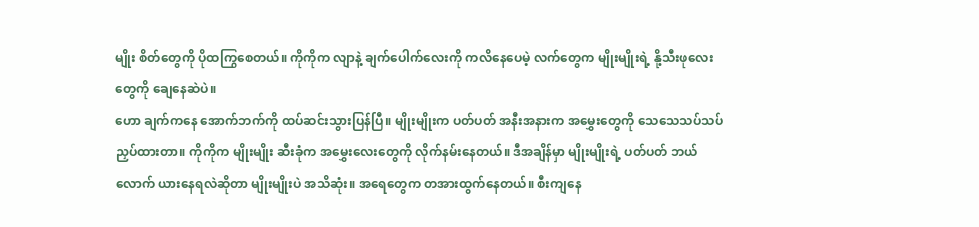မျိုး စိတ်တွေကို ပိုထကြွစေတယ်။ ကိုကိုက လျာနဲ့ ချက်ပေါက်လေးကို ကလိနေပေမဲ့ လက်တွေက မျိုးမျိုးရဲ့ နို့သီးဖုလေးတွေကို ချေနေဆဲပဲ။
ဟော ချက်ကနေ အောက်ဘက်ကို ထပ်ဆင်းသွားပြန်ပြီ။ မျိုးမျိုးက ပတ်ပတ် အနီးအနားက အမွှေးတွေကို သေသေသပ်သပ် ညှပ်ထားတာ။ ကိုကိုက မျိုးမျိုး ဆီးခုံက အမွှေးလေးတွေကို လိုက်နမ်းနေတယ်။ ဒီအချိန်မှာ မျိုးမျိုးရဲ့ ပတ်ပတ် ဘယ်လောက် ယားနေရလဲဆိုတာ မျိုးမျိုးပဲ အသိဆုံး။ အရေတွေက တအားထွက်နေတယ်။ စီးကျနေ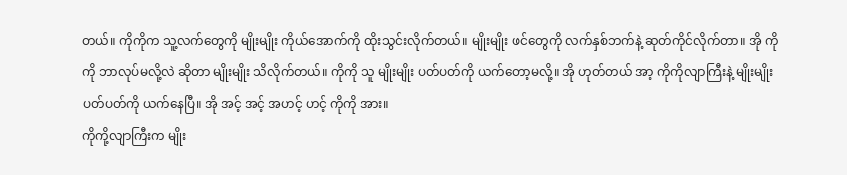တယ်။ ကိုကိုက သူ့လက်တွေကို မျိုးမျိုး ကိုယ်အောက်ကို ထိုးသွင်းလိုက်တယ်။ မျိုးမျိုး ဖင်တွေကို လက်နှစ်ဘက်နဲ့ ဆုတ်ကိုင်လိုက်တာ။ အို ကိုကို ဘာလုပ်မလို့လဲ ဆိုတာ မျိုးမျိုး သိလိုက်တယ်။ ကိုကို သူ မျိုးမျိုး ပတ်ပတ်ကို ယက်တော့မလို့။ အို ဟုတ်တယ် အာ့ ကိုကိုလျာကြီးနဲ့ မျိုးမျိုး ပတ်ပတ်ကို ယက်နေပြီ။ အို အင့် အင့် အဟင့် ဟင့် ကိုကို အား။
ကိုကို့လျာကြီးက မျိုး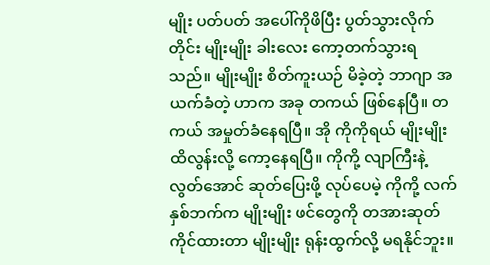မျိုး ပတ်ပတ် အပေါ်ကိုဖိပြီး ပွတ်သွားလိုက်တိုင်း မျိုးမျိုး ခါးလေး ကော့တက်သွားရသည်။ မျိုးမျိုး စိတ်ကူးယဉ် မိခဲ့တဲ့ ဘာဂျာ အယက်ခံတဲ့ ဟာက အခု တကယ် ဖြစ်နေပြီ။ တကယ် အမှုတ်ခံနေရပြီ။ အို ကိုကိုရယ် မျိုးမျိုး ထိလွန်းလို့ ကော့နေရပြီ။ ကိုကို့ လျာကြီးနဲ့ လွတ်အောင် ဆုတ်ပြေးဖို့ လုပ်ပေမဲ့ ကိုကို့ လက်နှစ်ဘက်က မျိုးမျိုး ဖင်တွေကို တအားဆုတ် ကိုင်ထားတာ မျိုးမျိုး ရုန်းထွက်လို့ မရနိုင်ဘူး။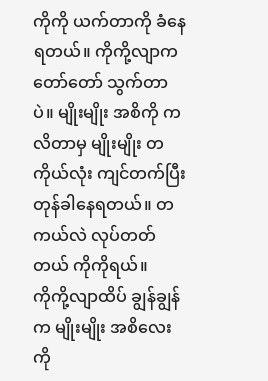ကိုကို ယက်တာကို ခံနေရတယ်။ ကိုကို့လျာက တော်တော် သွက်တာပဲ။ မျိုးမျိုး အစိကို ကလိတာမှ မျိုးမျိုး တကိုယ်လုံး ကျင်တက်ပြီး တုန်ခါနေရတယ်။ တကယ်လဲ လုပ်တတ်တယ် ကိုကိုရယ်။
ကိုကို့လျာထိပ် ချွန်ချွန်က မျိုးမျိုး အစိလေးကို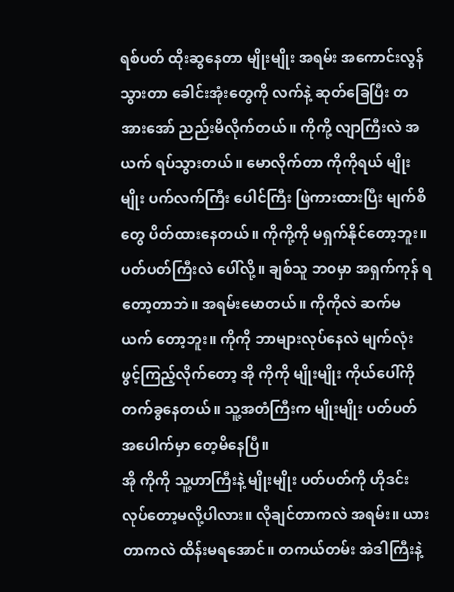ရစ်ပတ် ထိုးဆွနေတာ မျိုးမျိုး အရမ်း အကောင်းလွန် သွားတာ ခေါင်းအုံးတွေကို လက်နဲ့ ဆုတ်ခြေပြီး တအားအော် ညည်းမိလိုက်တယ်။ ကိုကို့ လျာကြီးလဲ အယက် ရပ်သွားတယ်။ မောလိုက်တာ ကိုကိုရယ် မျိုးမျိုး ပက်လက်ကြီး ပေါင်ကြီး ဖြဲကားထားပြီး မျက်စိတွေ ပိတ်ထားနေတယ်။ ကိုကို့ကို မရှက်နိုင်တော့ဘူး။ ပတ်ပတ်ကြီးလဲ ပေါ်လို့။ ချစ်သူ ဘ၀မှာ အရှက်ကုန် ရတော့တာဘဲ။ အရမ်းမောတယ်။ ကိုကိုလဲ ဆက်မယက် တော့ဘူး။ ကိုကို ဘာများလုပ်နေလဲ မျက်လုံး ဖွင့်ကြည့်လိုက်တော့ အို ကိုကို မျိုးမျိုး ကိုယ်ပေါ်ကို တက်ခွနေတယ်။ သူ့အတံကြီးက မျိုးမျိုး ပတ်ပတ် အပေါက်မှာ တေ့မိနေပြီ။
အို ကိုကို သူ့ဟာကြီးနဲ့ မျိုးမျိုး ပတ်ပတ်ကို ဟိုဒင်း လုပ်တော့မလို့ပါလား။ လိုချင်တာကလဲ အရမ်း။ ယားတာကလဲ ထိန်းမရအောင်။ တကယ်တမ်း အဲဒါကြီးနဲ့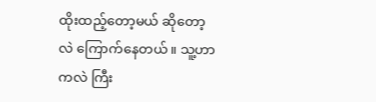ထိုးထည့်တော့မယ် ဆိုတော့လဲ ကြောက်နေတယ်။ သူ့ဟာကလဲ ကြီး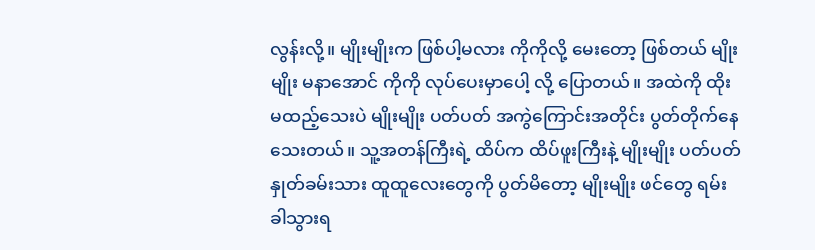လွန်းလို့။ မျိုးမျိုးက ဖြစ်ပါ့မလား ကိုကိုလို့ မေးတော့ ဖြစ်တယ် မျိုးမျိုး မနာအောင် ကိုကို လုပ်ပေးမှာပေါ့ လို့ ပြောတယ်။ အထဲကို ထိုးမထည့်သေးပဲ မျိုးမျိုး ပတ်ပတ် အကွဲကြောင်းအတိုင်း ပွတ်တိုက်နေသေးတယ်။ သူ့အတန်ကြီးရဲ့ ထိပ်က ထိပ်ဖူးကြီးနဲ့ မျိုးမျိုး ပတ်ပတ် နှုတ်ခမ်းသား ထူထူလေးတွေကို ပွတ်မိတော့ မျိုးမျိုး ဖင်တွေ ရမ်းခါသွားရ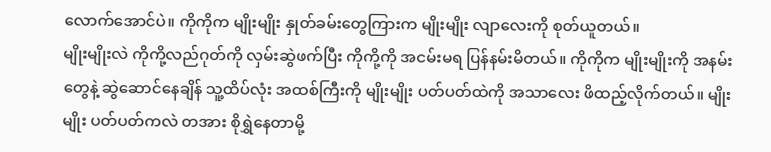လောက်အောင်ပဲ။ ကိုကိုက မျိုးမျိုး နှုတ်ခမ်းတွေကြားက မျိုးမျိုး လျာလေးကို စုတ်ယူတယ်။
မျိုးမျိုးလဲ ကိုကို့လည်ဂုတ်ကို လှမ်းဆွဲဖက်ပြီး ကိုကို့ကို အငမ်းမရ ပြန်နမ်းမိတယ်။ ကိုကိုက မျိုးမျိုးကို အနမ်းတွေနဲ့ ဆွဲဆောင်နေချိန် သူ့ထိပ်လုံး အထစ်ကြီးကို မျိုးမျိုး ပတ်ပတ်ထဲကို အသာလေး ဖိထည့်လိုက်တယ်။ မျိုးမျိုး ပတ်ပတ်ကလဲ တအား စိုရွှဲနေတာမို့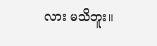လား မသိဘူး။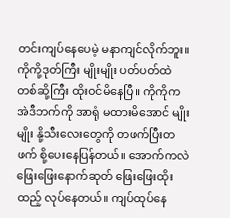တင်းကျပ်နေပေမဲ့ မနာကျင်လိုက်ဘူး။ ကိုကို့ဒုတ်ကြီး မျိုးမျိုး ပတ်ပတ်ထဲ တစ်ဆို့ကြီး ထိုးဝင်မိနေပြီ။ ကိုကိုက အဲဒီဘက်ကို အာရုံ မထားမိအောင် မျိုးမျိုး နို့သီးလေးတွေကို တဖက်ပြီးတဖက် စို့ပေးနေပြန်တယ်။ အောက်ကလဲ ဖြေးဖြေးနောက်ဆုတ် ဖြေးဖြေးထိုးထည့် လုပ်နေတယ်။ ကျပ်ထုပ်နေ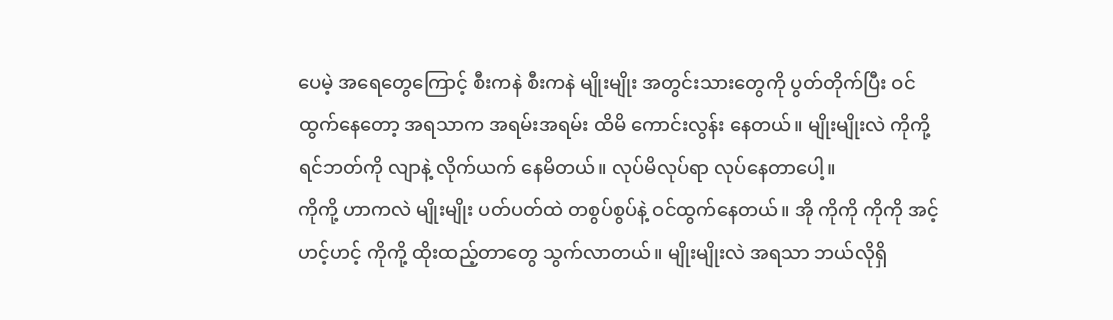ပေမဲ့ အရေတွေကြောင့် စီးကနဲ စီးကနဲ မျိုးမျိုး အတွင်းသားတွေကို ပွတ်တိုက်ပြီး ဝင်ထွက်နေတော့ အရသာက အရမ်းအရမ်း ထိမိ ကောင်းလွန်း နေတယ်။ မျိုးမျိုးလဲ ကိုကို့ ရင်ဘတ်ကို လျာနဲ့ လိုက်ယက် နေမိတယ်။ လုပ်မိလုပ်ရာ လုပ်နေတာပေါ့။
ကိုကို့ ဟာကလဲ မျိုးမျိုး ပတ်ပတ်ထဲ တစွပ်စွပ်နဲ့ ဝင်ထွက်နေတယ်။ အို ကိုကို ကိုကို အင့် ဟင့်ဟင့် ကိုကို့ ထိုးထည့်တာတွေ သွက်လာတယ်။ မျိုးမျိုးလဲ အရသာ ဘယ်လိုရှိ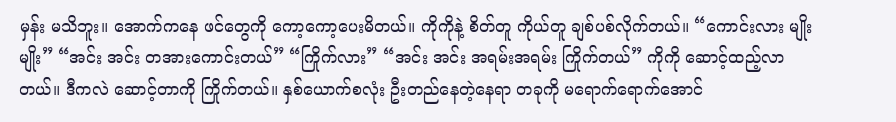မှန်း မသိဘူး။ အောက်ကနေ ဖင်တွေကို ကော့ကော့ပေးမိတယ်။ ကိုကိုနဲ့ စိတ်တူ ကိုယ်တူ ချစ်ပစ်လိုက်တယ်။ “ကောင်းလား မျိုးမျိုး” “အင်း အင်း တအားကောင်းတယ်” “ကြိုက်လား” “အင်း အင်း အရမ်းအရမ်း ကြိုက်တယ်” ကိုကို ဆောင့်ထည့်လာတယ်။ ဒီကလဲ ဆောင့်တာကို ကြိုက်တယ်။ နှစ်ယောက်စလုံး ဦးတည်နေတဲ့နေရာ တခုကို မရောက်ရောက်အောင်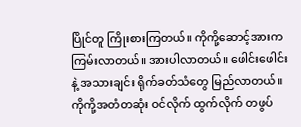ပြိုင်တူ ကြိုးစားကြတယ်။ ကိုကို့ဆောင့်အားက ကြမ်းလာတယ်။ အားပါလာတယ်။ ဖေါင်းဖေါင်းနဲ့ အသားချင်း ရိုက်ခတ်သံတွေ မြည်လာတယ်။ ကိုကို့အတံတဆုံး ဝင်လိုက် ထွက်လိုက် တဖွပ်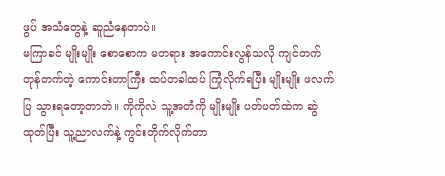ဖွပ် အသံတွေနဲ့ ဆူညံနေတာပဲ။
မကြာခင် မျိုးမျိုး စောစောက မတရား အကောင်းလွန်သလို ကျင်တက် တုန်တက်တဲ့ ကောင်းတာကြီး ထပ်တခါထပ် ကြုံလိုက်ရပြီး မျိုးမျိုး ဖလက်ပြ သွားရတော့တာဘဲ။ ကိုကိုလဲ သူ့အတံကို မျိုးမျိုး ပတ်ပတ်ထဲက ဆွဲထုတ်ပြီး သူ့ညာလက်နဲ့ ကွင်းတိုက်လိုက်တာ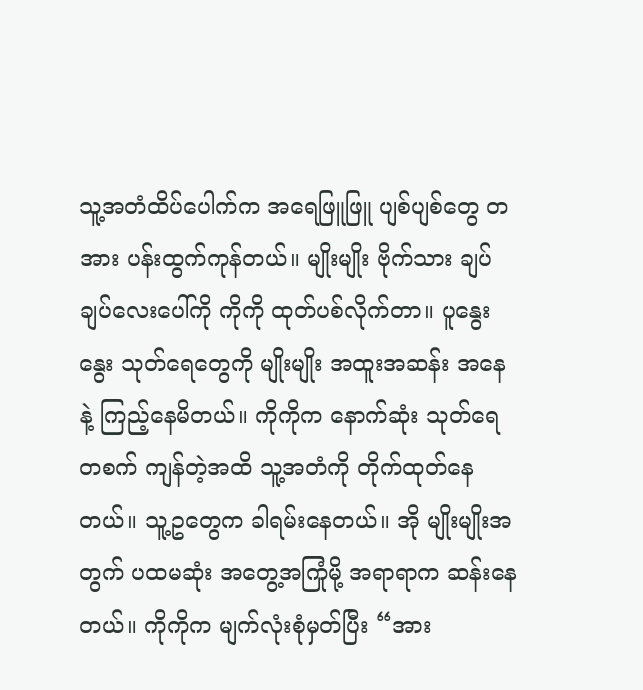သူ့အတံထိပ်ပေါက်က အရေဖြူဖြူ ပျစ်ပျစ်တွေ တအား ပန်းထွက်ကုန်တယ်။ မျိုးမျိုး ဗိုက်သား ချပ်ချပ်လေးပေါ်ကို ကိုကို ထုတ်ပစ်လိုက်တာ။ ပူနွေးနွေး သုတ်ရေတွေကို မျိုးမျိုး အထူးအဆန်း အနေနဲ့ ကြည့်နေမိတယ်။ ကိုကိုက နောက်ဆုံး သုတ်ရေတစက် ကျန်တဲ့အထိ သူ့အတံကို တိုက်ထုတ်နေတယ်။ သူ့ဥတွေက ခါရမ်းနေတယ်။ အို မျိုးမျိုးအတွက် ပထမဆုံး အတွေ့အကြုံမို့ အရာရာက ဆန်းနေတယ်။ ကိုကိုက မျက်လုံးစုံမှတ်ပြီး “အား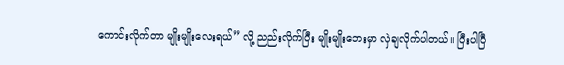ကောင်းလိုက်တာ မျိုးမျိုးလေးရယ်” လို့ ညည်းလိုက်ပြီး မျိုးမျိုးဘေးမှာ လှဲချလိုက်ပါတယ်။ ပြီးပါပြီ